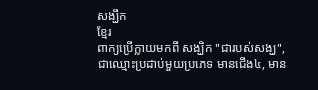សង្ឃឹក
ខ្មែរ
ពាក្យប្រើក្លាយមកពី សង្ឃិក "ជារបស់សង្ឃ", ជាឈ្មោះប្រដាប់មួយប្រភេទ មានជើង៤, មាន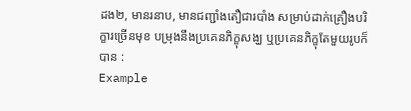ដង២, មានរនាប, មានជញ្ជាំងតឿជារបាំង សម្រាប់ដាក់គ្រឿងបរិក្ខារច្រើនមុខ បម្រុងនឹងប្រគេនភិក្ខុសង្ឃ ឬប្រគេនភិក្ខុតែមួយរូបក៏បាន :
Example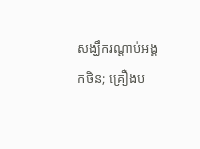សង្ឃឹករណ្ដាប់អង្គកថិន; គ្រឿងប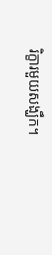រិក្ខារមួយសង្ឃឹក។